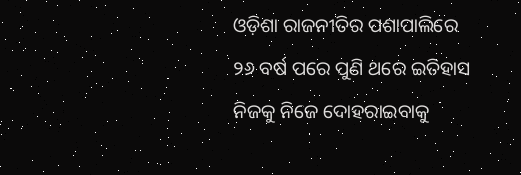ଓଡ଼ିଶା ରାଜନୀତିର ପଶାପାଲିରେ ୨୬ ବର୍ଷ ପରେ ପୁଣି ଥରେ ଇତିହାସ ନିଜକୁ ନିଜେ ଦୋହରାଇବାକୁ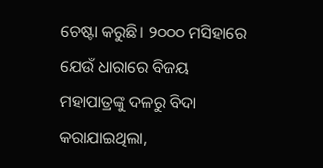ଚେଷ୍ଟା କରୁଛି। ୨୦୦୦ ମସିହାରେ ଯେଉଁ ଧାରାରେ ବିଜୟ ମହାପାତ୍ରଙ୍କୁ ଦଳରୁ ବିଦା କରାଯାଇଥିଲା,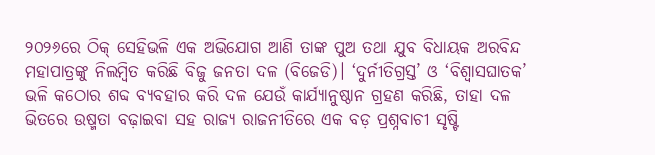୨୦୨୬ରେ ଠିକ୍ ସେହିଭଳି ଏକ ଅଭିଯୋଗ ଆଣି ତାଙ୍କ ପୁଅ ତଥା ଯୁବ ବିଧାୟକ ଅରବିନ୍ଦ ମହାପାତ୍ରଙ୍କୁ ନିଲମ୍ବିତ କରିଛି ବିଜୁ ଜନତା ଦଳ (ବିଜେଡି)। ‘ଦୁର୍ନୀତିଗ୍ରସ୍ତ’ ଓ ‘ବିଶ୍ୱାସଘାତକ’ ଭଳି କଠୋର ଶବ୍ଦ ବ୍ୟବହାର କରି ଦଳ ଯେଉଁ କାର୍ଯ୍ୟାନୁଷ୍ଠାନ ଗ୍ରହଣ କରିଛି, ତାହା ଦଳ ଭିତରେ ଉଷ୍ମତା ବଢ଼ାଇବା ସହ ରାଜ୍ୟ ରାଜନୀତିରେ ଏକ ବଡ଼ ପ୍ରଶ୍ନବାଚୀ ସୃଷ୍ଟି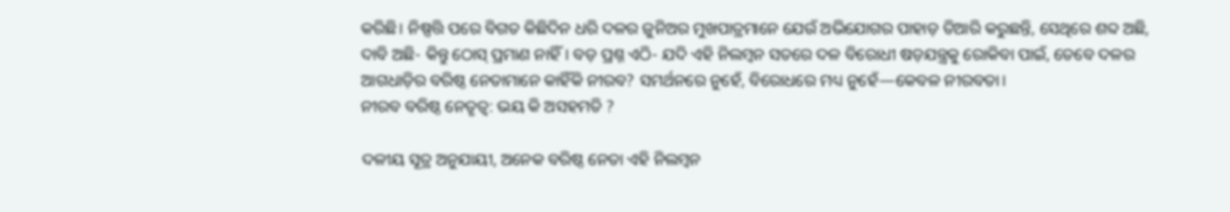କରିଛି। ନିଷ୍ପତ୍ତି ପରେ ବିଗତ କିଛିଦିନ ଧରି ଦଳର ଜୁନିଅର ମୁଖପାତ୍ରମାନେ ଯେଉଁ ଅଭିଯୋଗର ପାହାଡ଼ ତିଆରି କରୁଛନ୍ତି, ସେଥିରେ ଶବ୍ଦ ଅଛି, ଦାବି ଅଛି- କିନ୍ତୁ ଠୋସ୍ ପ୍ରମାଣ ନାହିଁ। ବଡ଼ ପ୍ରଶ୍ନ ଏଠି- ଯଦି ଏହି ନିଲମ୍ବନ ସତରେ ଦଳ ବିରୋଧୀ ଷଡ଼ଯନ୍ତ୍ରକୁ ରୋକିବା ପାଇଁ, ତେବେ ଦଳର ଆଗଧାଡ଼ିର ବରିଷ୍ଠ ନେତାମାନେ କାହିଁକି ନୀରବ? ସମର୍ଥନରେ ନୁହେଁ, ବିରୋଧରେ ମଧ୍ୟ ନୁହେଁ—କେବଳ ନୀରବତା।
ନୀରବ ବରିଷ୍ଠ ନେତୃତ୍ୱ: ଭୟ କି ଅସହମତି ?

ଦଳୀୟ ସୂତ୍ର ଅନୁଯାୟୀ, ଅନେକ ବରିଷ୍ଠ ନେତା ଏହି ନିଲମ୍ବନ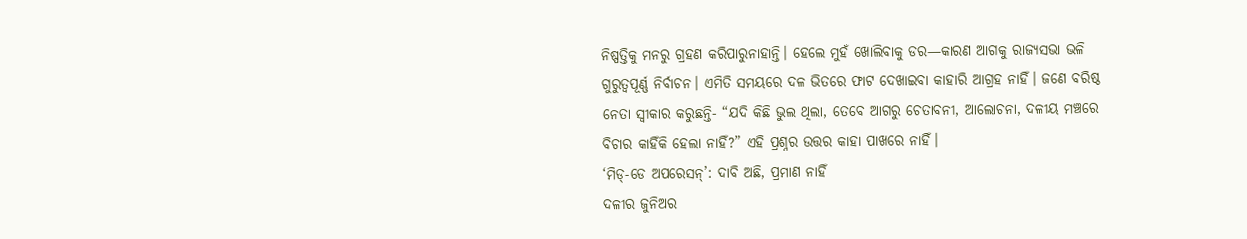ନିଷ୍ପତ୍ତିକୁ ମନରୁ ଗ୍ରହଣ କରିପାରୁନାହାନ୍ତି। ହେଲେ ମୁହଁ ଖୋଲିବାକୁ ଡର—କାରଣ ଆଗକୁ ରାଜ୍ୟସଭା ଭଳି ଗୁରୁତ୍ୱପୂର୍ଣ୍ଣ ନିର୍ବାଚନ। ଏମିତି ସମୟରେ ଦଳ ଭିତରେ ଫାଟ ଦେଖାଇବା କାହାରି ଆଗ୍ରହ ନାହିଁ। ଜଣେ ବରିଷ୍ଠ ନେତା ସ୍ୱୀକାର କରୁଛନ୍ତି- “ଯଦି କିଛି ଭୁଲ ଥିଲା, ତେବେ ଆଗରୁ ଚେତାବନୀ, ଆଲୋଚନା, ଦଳୀୟ ମଞ୍ଚରେ ବିଚାର କାହିଁକି ହେଲା ନାହିଁ?” ଏହି ପ୍ରଶ୍ନର ଉତ୍ତର କାହା ପାଖରେ ନାହିଁ।
‘ମିଡ୍-ଡେ ଅପରେସନ୍’: ଦାବି ଅଛି, ପ୍ରମାଣ ନାହିଁ
ଦଳୀର ଜୁନିଅର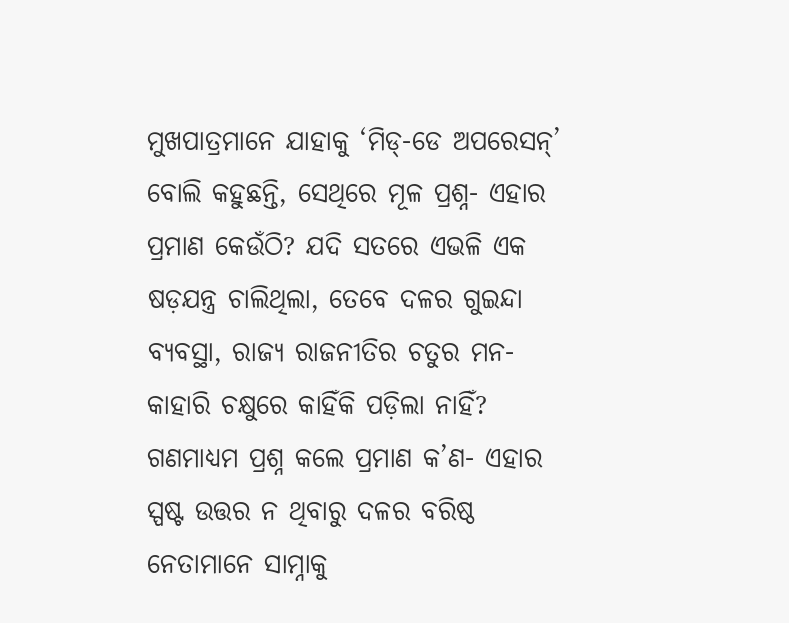ମୁଖପାତ୍ରମାନେ ଯାହାକୁ ‘ମିଡ୍-ଡେ ଅପରେସନ୍’ ବୋଲି କହୁଛନ୍ତି, ସେଥିରେ ମୂଳ ପ୍ରଶ୍ନ- ଏହାର ପ୍ରମାଣ କେଉଁଠି? ଯଦି ସତରେ ଏଭଳି ଏକ ଷଡ଼ଯନ୍ତ୍ର ଚାଲିଥିଲା, ତେବେ ଦଳର ଗୁଇନ୍ଦା ବ୍ୟବସ୍ଥା, ରାଜ୍ୟ ରାଜନୀତିର ଚତୁର ମନ- କାହାରି ଚକ୍ଷୁରେ କାହିଁକି ପଡ଼ିଲା ନାହିଁ?
ଗଣମାଧ୍ୟମ ପ୍ରଶ୍ନ କଲେ ପ୍ରମାଣ କ’ଣ- ଏହାର ସ୍ପଷ୍ଟ ଉତ୍ତର ନ ଥିବାରୁ ଦଳର ବରିଷ୍ଠ ନେତାମାନେ ସାମ୍ନାକୁ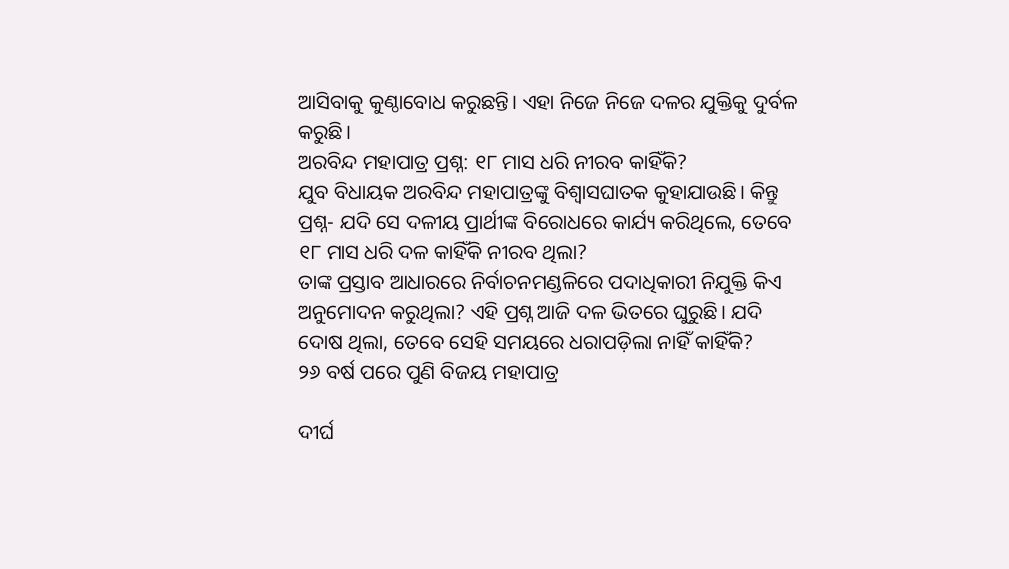ଆସିବାକୁ କୁଣ୍ଠାବୋଧ କରୁଛନ୍ତି। ଏହା ନିଜେ ନିଜେ ଦଳର ଯୁକ୍ତିକୁ ଦୁର୍ବଳ କରୁଛି।
ଅରବିନ୍ଦ ମହାପାତ୍ର ପ୍ରଶ୍ନ: ୧୮ ମାସ ଧରି ନୀରବ କାହିଁକି?
ଯୁବ ବିଧାୟକ ଅରବିନ୍ଦ ମହାପାତ୍ରଙ୍କୁ ବିଶ୍ୱାସଘାତକ କୁହାଯାଉଛି। କିନ୍ତୁ ପ୍ରଶ୍ନ- ଯଦି ସେ ଦଳୀୟ ପ୍ରାର୍ଥୀଙ୍କ ବିରୋଧରେ କାର୍ଯ୍ୟ କରିଥିଲେ, ତେବେ ୧୮ ମାସ ଧରି ଦଳ କାହିଁକି ନୀରବ ଥିଲା?
ତାଙ୍କ ପ୍ରସ୍ତାବ ଆଧାରରେ ନିର୍ବାଚନମଣ୍ଡଳିରେ ପଦାଧିକାରୀ ନିଯୁକ୍ତି କିଏ ଅନୁମୋଦନ କରୁଥିଲା? ଏହି ପ୍ରଶ୍ନ ଆଜି ଦଳ ଭିତରେ ଘୁରୁଛି। ଯଦି ଦୋଷ ଥିଲା, ତେବେ ସେହି ସମୟରେ ଧରାପଡ଼ିଲା ନାହିଁ କାହିଁକି?
୨୬ ବର୍ଷ ପରେ ପୁଣି ବିଜୟ ମହାପାତ୍ର

ଦୀର୍ଘ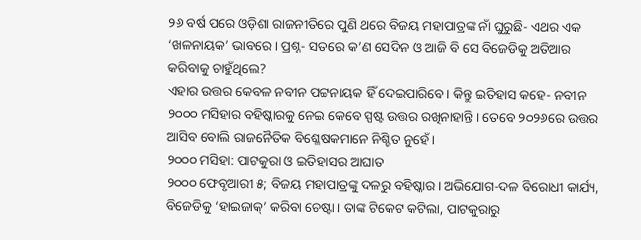୨୬ ବର୍ଷ ପରେ ଓଡ଼ିଶା ରାଜନୀତିରେ ପୁଣି ଥରେ ବିଜୟ ମହାପାତ୍ରଙ୍କ ନାଁ ଘୁରୁଛି- ଏଥର ଏକ ‘ଖଳନାୟକ’ ଭାବରେ। ପ୍ରଶ୍ନ- ସତରେ କ’ଣ ସେଦିନ ଓ ଆଜି ବି ସେ ବିଜେଡିକୁ ଅତିଆର କରିବାକୁ ଚାହୁଁଥିଲେ?
ଏହାର ଉତ୍ତର କେବଳ ନବୀନ ପଟ୍ଟନାୟକ ହିଁ ଦେଇପାରିବେ। କିନ୍ତୁ ଇତିହାସ କହେ- ନବୀନ ୨୦୦୦ ମସିହାର ବହିଷ୍କାରକୁ ନେଇ କେବେ ସ୍ପଷ୍ଟ ଉତ୍ତର ରଖିନାହାନ୍ତି। ତେବେ ୨୦୨୬ରେ ଉତ୍ତର ଆସିବ ବୋଲି ରାଜନୈତିକ ବିଶ୍ଳେଷକମାନେ ନିଶ୍ଚିତ ନୁହେଁ।
୨୦୦୦ ମସିହା: ପାଟକୁରା ଓ ଇତିହାସର ଆଘାତ
୨୦୦୦ ଫେବୃଆରୀ ୫; ବିଜୟ ମହାପାତ୍ରଙ୍କୁ ଦଳରୁ ବହିଷ୍କାର। ଅଭିଯୋଗ-ଦଳ ବିରୋଧୀ କାର୍ଯ୍ୟ, ବିଜେଡିକୁ ‘ହାଇଜାକ୍’ କରିବା ଚେଷ୍ଟା। ତାଙ୍କ ଟିକେଟ କଟିଲା, ପାଟକୁରାରୁ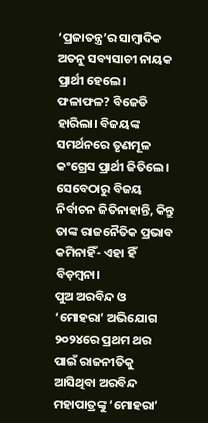‘ପ୍ରଜାତନ୍ତ୍ର’ର ସାମ୍ବାଦିକ ଅତନୁ ସବ୍ୟସାଚୀ ନାୟକ ପ୍ରାର୍ଥୀ ହେଲେ। ଫଳାଫଳ? ବିଜେଡି ହାରିଲା। ବିଜୟଙ୍କ ସମର୍ଥନରେ ତୃଣମୂଳ କଂଗ୍ରେସ ପ୍ରାର୍ଥୀ ଜିତିଲେ। ସେବେଠାରୁ ବିଜୟ ନିର୍ବାଚନ ଜିତିନାହାନ୍ତି, କିନ୍ତୁ ତାଙ୍କ ରାଜନୈତିକ ପ୍ରଭାବ କମିନାହିଁ- ଏହା ହିଁ ବିଡ଼ମ୍ବନା।
ପୁଅ ଅରବିନ୍ଦ ଓ ‘ମୋହରା’ ଅଭିଯୋଗ
୨୦୨୪ରେ ପ୍ରଥମ ଥର ପାଇଁ ରାଜନୀତିକୁ ଆସିଥିବା ଅରବିନ୍ଦ ମହାପାତ୍ରଙ୍କୁ ‘ମୋହରା’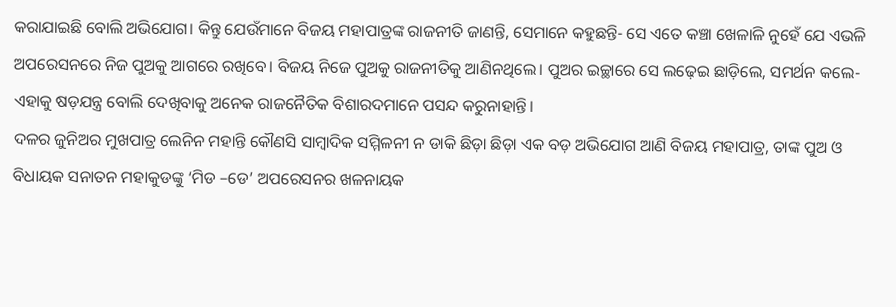କରାଯାଇଛି ବୋଲି ଅଭିଯୋଗ। କିନ୍ତୁ ଯେଉଁମାନେ ବିଜୟ ମହାପାତ୍ରଙ୍କ ରାଜନୀତି ଜାଣନ୍ତି, ସେମାନେ କହୁଛନ୍ତି- ସେ ଏତେ କଞ୍ଚା ଖେଳାଳି ନୁହେଁ ଯେ ଏଭଳି ଅପରେସନରେ ନିଜ ପୁଅକୁ ଆଗରେ ରଖିବେ। ବିଜୟ ନିଜେ ପୁଅକୁ ରାଜନୀତିକୁ ଆଣିନଥିଲେ। ପୁଅର ଇଚ୍ଛାରେ ସେ ଲଢ଼େଇ ଛାଡ଼ିଲେ, ସମର୍ଥନ କଲେ- ଏହାକୁ ଷଡ଼ଯନ୍ତ୍ର ବୋଲି ଦେଖିବାକୁ ଅନେକ ରାଜନୈତିକ ବିଶାରଦମାନେ ପସନ୍ଦ କରୁନାହାନ୍ତି।
ଦଳର ଜୁନିଅର ମୁଖପାତ୍ର ଲେନିନ ମହାନ୍ତି କୌଣସି ସାମ୍ବାଦିକ ସମ୍ମିଳନୀ ନ ଡାକି ଛିଡ଼ା ଛିଡ଼ା ଏକ ବଡ଼ ଅଭିଯୋଗ ଆଣି ବିଜୟ ମହାପାତ୍ର, ତାଙ୍କ ପୁଅ ଓ ବିଧାୟକ ସନାତନ ମହାକୁଡଙ୍କୁ ‘ମିଡ –ଡେ’ ଅପରେସନର ଖଳନାୟକ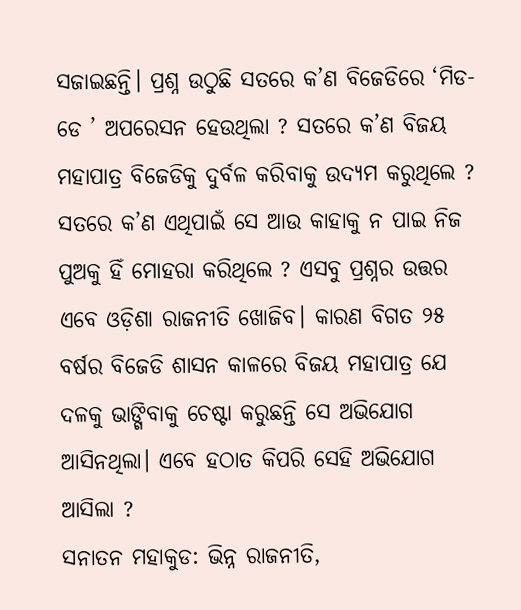ସଜାଇଛନ୍ତି। ପ୍ରଶ୍ନ ଉଠୁଛି ସତରେ କ’ଣ ବିଜେଡିରେ ‘ମିଡ-ଡେ ’ ଅପରେସନ ହେଉଥିଲା ? ସତରେ କ’ଣ ବିଜୟ ମହାପାତ୍ର ବିଜେଡିକୁ ଦୁର୍ବଳ କରିବାକୁ ଉଦ୍ୟମ କରୁଥିଲେ ? ସତରେ କ’ଣ ଏଥିପାଇଁ ସେ ଆଉ କାହାକୁ ନ ପାଇ ନିଜ ପୁଅକୁ ହିଁ ମୋହରା କରିଥିଲେ ? ଏସବୁ ପ୍ରଶ୍ନର ଉତ୍ତର ଏବେ ଓଡ଼ିଶା ରାଜନୀତି ଖୋଜିବ। କାରଣ ବିଗତ ୨୫ ବର୍ଷର ବିଜେଡି ଶାସନ କାଳରେ ବିଜୟ ମହାପାତ୍ର ଯେ ଦଳକୁ ଭାଙ୍ଗିବାକୁ ଚେଷ୍ଟା କରୁଛନ୍ତି ସେ ଅଭିଯୋଗ ଆସିନଥିଲା। ଏବେ ହଠାତ କିପରି ସେହି ଅଭିଯୋଗ ଆସିଲା ?
ସନାତନ ମହାକୁଡ: ଭିନ୍ନ ରାଜନୀତି,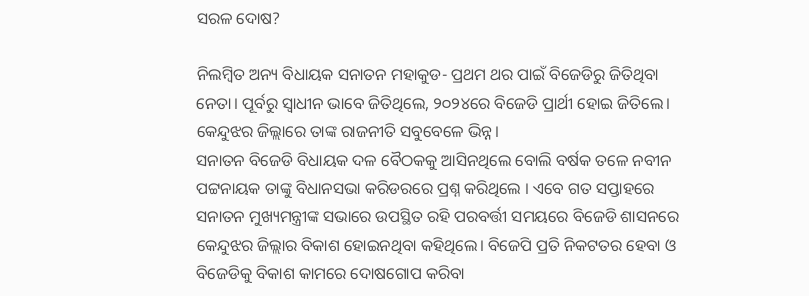ସରଳ ଦୋଷ?

ନିଲମ୍ବିତ ଅନ୍ୟ ବିଧାୟକ ସନାତନ ମହାକୁଡ- ପ୍ରଥମ ଥର ପାଇଁ ବିଜେଡିରୁ ଜିତିଥିବା ନେତା। ପୂର୍ବରୁ ସ୍ୱାଧୀନ ଭାବେ ଜିତିଥିଲେ, ୨୦୨୪ରେ ବିଜେଡି ପ୍ରାର୍ଥୀ ହୋଇ ଜିତିଲେ। କେନ୍ଦୁଝର ଜିଲ୍ଲାରେ ତାଙ୍କ ରାଜନୀତି ସବୁବେଳେ ଭିନ୍ନ।
ସନାତନ ବିଜେଡି ବିଧାୟକ ଦଳ ବୈଠକକୁ ଆସିନଥିଲେ ବୋଲି ବର୍ଷକ ତଳେ ନବୀନ ପଟ୍ଟନାୟକ ତାଙ୍କୁ ବିଧାନସଭା କରିଡରରେ ପ୍ରଶ୍ନ କରିଥିଲେ । ଏବେ ଗତ ସପ୍ତାହରେ ସନାତନ ମୁଖ୍ୟମନ୍ତ୍ରୀଙ୍କ ସଭାରେ ଉପସ୍ଥିତ ରହି ପରବର୍ତ୍ତୀ ସମୟରେ ବିଜେଡି ଶାସନରେ କେନ୍ଦୁଝର ଜିଲ୍ଲାର ବିକାଶ ହୋଇନଥିବା କହିଥିଲେ। ବିଜେପି ପ୍ରତି ନିକଟତର ହେବା ଓ ବିଜେଡିକୁ ବିକାଶ କାମରେ ଦୋଷଗୋପ କରିବା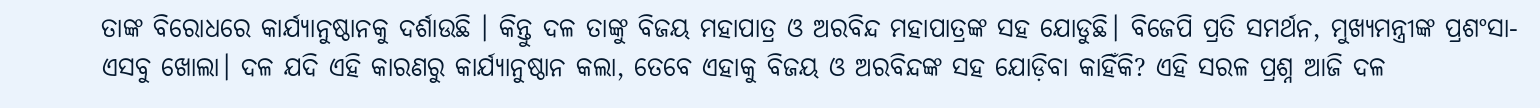ତାଙ୍କ ବିରୋଧରେ କାର୍ଯ୍ୟାନୁଷ୍ଠାନକୁ ଦର୍ଶାଉଛି । କିନ୍ତୁ ଦଳ ତାଙ୍କୁ ବିଜୟ ମହାପାତ୍ର ଓ ଅରବିନ୍ଦ ମହାପାତ୍ରଙ୍କ ସହ ଯୋଡୁଛି। ବିଜେପି ପ୍ରତି ସମର୍ଥନ, ମୁଖ୍ୟମନ୍ତ୍ରୀଙ୍କ ପ୍ରଶଂସା- ଏସବୁ ଖୋଲା। ଦଳ ଯଦି ଏହି କାରଣରୁ କାର୍ଯ୍ୟାନୁଷ୍ଠାନ କଲା, ତେବେ ଏହାକୁ ବିଜୟ ଓ ଅରବିନ୍ଦଙ୍କ ସହ ଯୋଡ଼ିବା କାହିଁକି? ଏହି ସରଳ ପ୍ରଶ୍ନ ଆଜି ଦଳ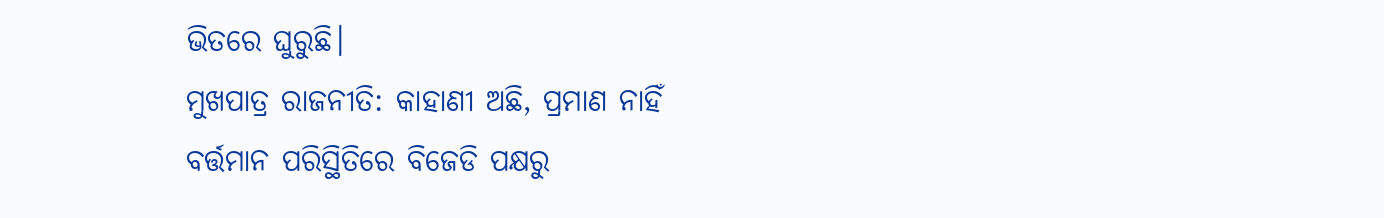ଭିତରେ ଘୁରୁଛି।
ମୁଖପାତ୍ର ରାଜନୀତି: କାହାଣୀ ଅଛି, ପ୍ରମାଣ ନାହିଁ
ବର୍ତ୍ତମାନ ପରିସ୍ଥିତିରେ ବିଜେଡି ପକ୍ଷରୁ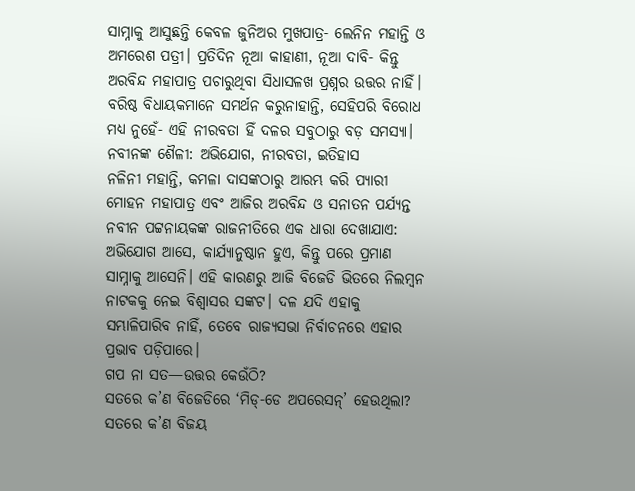ସାମ୍ନାକୁ ଆସୁଛନ୍ତି କେବଳ ଜୁନିଅର ମୁଖପାତ୍ର- ଲେନିନ ମହାନ୍ତି ଓ ଅମରେଶ ପତ୍ରୀ। ପ୍ରତିଦିନ ନୂଆ କାହାଣୀ, ନୂଆ ଦାବି- କିନ୍ତୁ ଅରବିନ୍ଦ ମହାପାତ୍ର ପଚାରୁଥିବା ସିଧାସଳଖ ପ୍ରଶ୍ନର ଉତ୍ତର ନାହିଁ।
ବରିଷ୍ଠ ବିଧାୟକମାନେ ସମର୍ଥନ କରୁନାହାନ୍ତି, ସେହିପରି ବିରୋଧ ମଧ୍ୟ ନୁହେଁ- ଏହି ନୀରବତା ହିଁ ଦଳର ସବୁଠାରୁ ବଡ଼ ସମସ୍ୟା।
ନବୀନଙ୍କ ଶୈଳୀ: ଅଭିଯୋଗ, ନୀରବତା, ଇତିହାସ
ନଳିନୀ ମହାନ୍ତି, କମଳା ଦାସଙ୍କଠାରୁ ଆରମ୍ଭ କରି ପ୍ୟାରୀ ମୋହନ ମହାପାତ୍ର ଏବଂ ଆଜିର ଅରବିନ୍ଦ ଓ ସନାତନ ପର୍ଯ୍ୟନ୍ତ ନବୀନ ପଟ୍ଟନାୟକଙ୍କ ରାଜନୀତିରେ ଏକ ଧାରା ଦେଖାଯାଏ: ଅଭିଯୋଗ ଆସେ, କାର୍ଯ୍ୟାନୁଷ୍ଠାନ ହୁଏ, କିନ୍ତୁ ପରେ ପ୍ରମାଣ ସାମ୍ନାକୁ ଆସେନି। ଏହି କାରଣରୁ ଆଜି ବିଜେଡି ଭିତରେ ନିଲମ୍ବନ ନାଟକକୁ ନେଇ ବିଶ୍ୱାସର ସଙ୍କଟ। ଦଳ ଯଦି ଏହାକୁ ସମ୍ଭାଳିପାରିବ ନାହିଁ, ତେବେ ରାଜ୍ୟସଭା ନିର୍ବାଚନରେ ଏହାର ପ୍ରଭାବ ପଡ଼ିପାରେ।
ଗପ ନା ସତ—ଉତ୍ତର କେଉଁଠି?
ସତରେ କ’ଣ ବିଜେଡିରେ ‘ମିଡ୍-ଡେ ଅପରେସନ୍’ ହେଉଥିଲା? ସତରେ କ’ଣ ବିଜୟ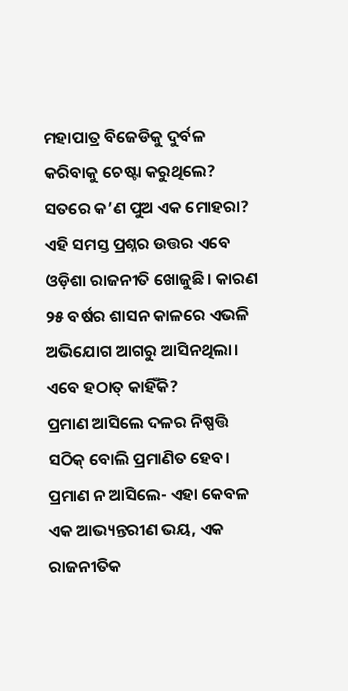ମହାପାତ୍ର ବିଜେଡିକୁ ଦୁର୍ବଳ କରିବାକୁ ଚେଷ୍ଟା କରୁଥିଲେ? ସତରେ କ’ଣ ପୁଅ ଏକ ମୋହରା?
ଏହି ସମସ୍ତ ପ୍ରଶ୍ନର ଉତ୍ତର ଏବେ ଓଡ଼ିଶା ରାଜନୀତି ଖୋଜୁଛି। କାରଣ ୨୫ ବର୍ଷର ଶାସନ କାଳରେ ଏଭଳି ଅଭିଯୋଗ ଆଗରୁ ଆସିନଥିଲା। ଏବେ ହଠାତ୍ କାହିଁକି?
ପ୍ରମାଣ ଆସିଲେ ଦଳର ନିଷ୍ପତ୍ତି ସଠିକ୍ ବୋଲି ପ୍ରମାଣିତ ହେବ। ପ୍ରମାଣ ନ ଆସିଲେ- ଏହା କେବଳ ଏକ ଆଭ୍ୟନ୍ତରୀଣ ଭୟ, ଏକ ରାଜନୀତିକ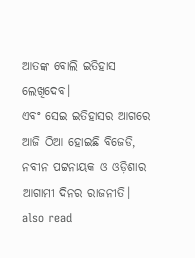ଆତଙ୍କ ବୋଲି ଇତିହାସ ଲେଖିଦେବ।
ଏବଂ ସେଇ ଇତିହାସର ଆଗରେ ଆଜି ଠିଆ ହୋଇଛି ବିଜେଡି, ନବୀନ ପଟ୍ଟନାୟକ ଓ ଓଡ଼ିଶାର ଆଗାମୀ ଦିନର ରାଜନୀତି।
also read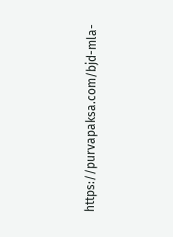https://purvapaksa.com/bjd-mla-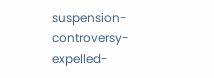suspension-controversy-expelled-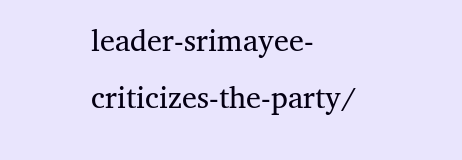leader-srimayee-criticizes-the-party/